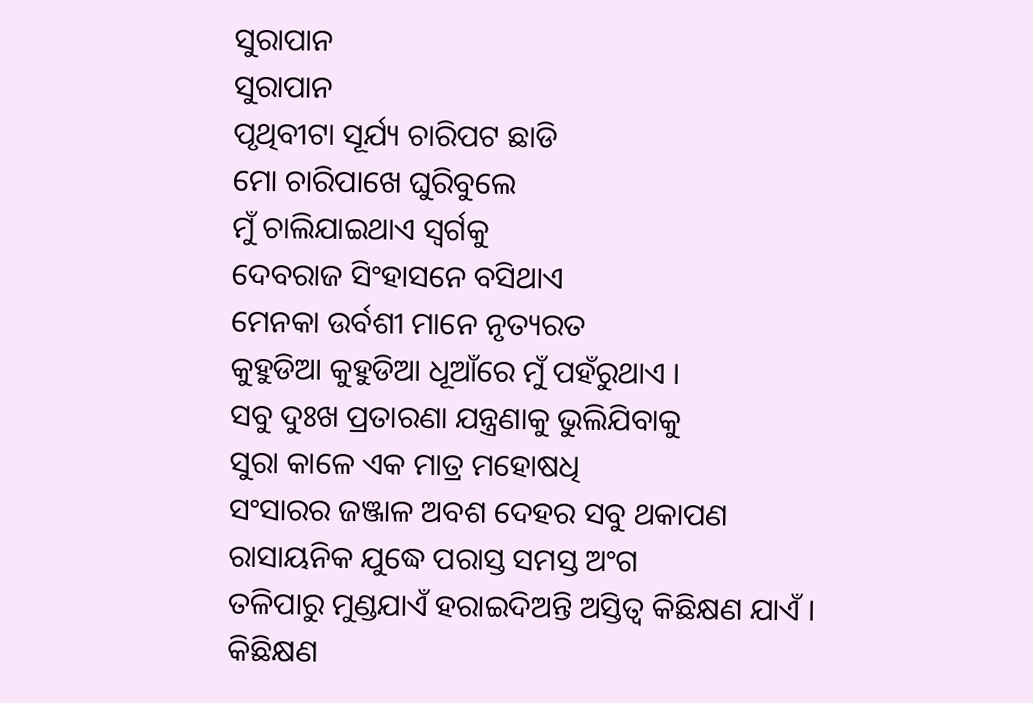ସୁରାପାନ
ସୁରାପାନ
ପୃଥିବୀଟା ସୂର୍ଯ୍ୟ ଚାରିପଟ ଛାଡି
ମୋ ଚାରିପାଖେ ଘୁରିବୁଲେ
ମୁଁ ଚାଲିଯାଇଥାଏ ସ୍ଵର୍ଗକୁ
ଦେବରାଜ ସିଂହାସନେ ବସିଥାଏ
ମେନକା ଉର୍ବଶୀ ମାନେ ନୃତ୍ୟରତ
କୁହୁଡିଆ କୁହୁଡିଆ ଧୂଆଁରେ ମୁଁ ପହଁରୁଥାଏ ।
ସବୁ ଦୁଃଖ ପ୍ରତାରଣା ଯନ୍ତ୍ରଣାକୁ ଭୁଲିଯିବାକୁ
ସୁରା କାଳେ ଏକ ମାତ୍ର ମହୋଷଧି
ସଂସାରର ଜଞ୍ଜାଳ ଅବଶ ଦେହର ସବୁ ଥକାପଣ
ରାସାୟନିକ ଯୁଦ୍ଧେ ପରାସ୍ତ ସମସ୍ତ ଅଂଗ
ତଳିପାରୁ ମୁଣ୍ଡଯାଏଁ ହରାଇଦିଅନ୍ତି ଅସ୍ତିତ୍ଵ କିଛିକ୍ଷଣ ଯାଏଁ ।
କିଛିକ୍ଷଣ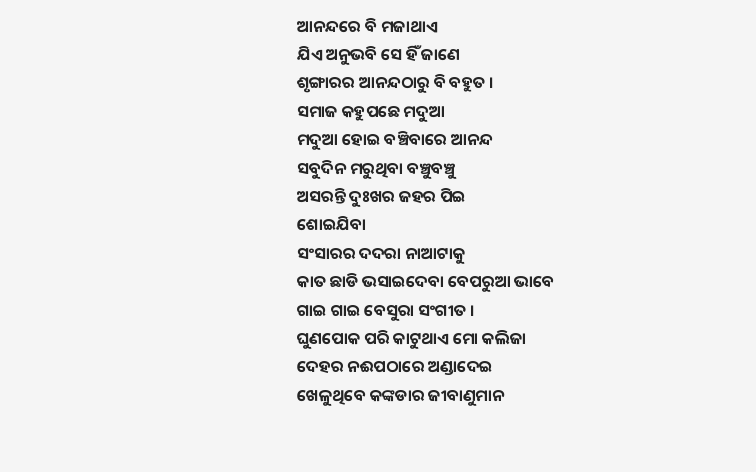ଆନନ୍ଦରେ ବି ମଜାଥାଏ
ଯିଏ ଅନୁଭବି ସେ ହିଁ ଜାଣେ
ଶୃଙ୍ଗାରର ଆନନ୍ଦଠାରୁ ବି ବହୁତ ।
ସମାଜ କହୁପଛେ ମଦୁଆ
ମଦୁଆ ହୋଇ ବଞ୍ଚିବାରେ ଆନନ୍ଦ
ସବୁଦିନ ମରୁଥିବା ବଞ୍ଚୁବଞ୍ଚୁ
ଅସରନ୍ତି ଦୁଃଖର ଜହର ପିଇ
ଶୋଇଯିବା
ସଂସାରର ଦଦରା ନାଆଟାକୁ
କାତ ଛାଡି ଭସାଇଦେବା ବେପରୁଆ ଭାବେ
ଗାଇ ଗାଇ ବେସୁରା ସଂଗୀତ ।
ଘୁଣପୋକ ପରି କାଟୁଥାଏ ମୋ କଲିଜା
ଦେହର ନଈପଠାରେ ଅଣ୍ଡାଦେଇ
ଖେଳୁଥିବେ କଙ୍କଡାର ଜୀବାଣୁମାନ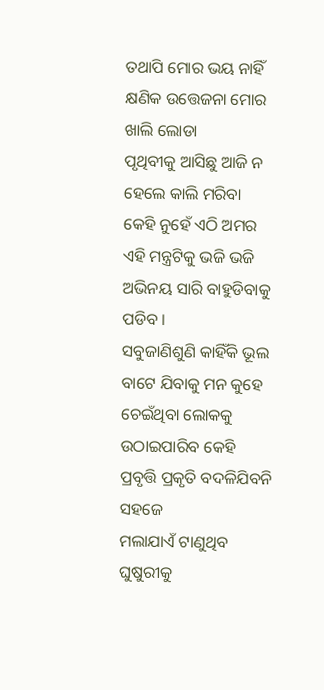ତଥାପି ମୋର ଭୟ ନାହିଁ
କ୍ଷଣିକ ଉତ୍ତେଜନା ମୋର ଖାଲି ଲୋଡା
ପୃଥିବୀକୁ ଆସିଛୁ ଆଜି ନ ହେଲେ କାଲି ମରିବା
କେହି ନୁହେଁ ଏଠି ଅମର
ଏହି ମନ୍ତ୍ରଟିକୁ ଭଜି ଭଜି
ଅଭିନୟ ସାରି ବାହୁଡିବାକୁ ପଡିବ ।
ସବୁଜାଣିଶୁଣି କାହିଁକି ଭୂଲ ବାଟେ ଯିବାକୁ ମନ କୁହେ
ଚେଇଁଥିବା ଲୋକକୁ ଉଠାଇପାରିବ କେହି
ପ୍ରବୃତ୍ତି ପ୍ରକୃତି ବଦଳିଯିବନି ସହଜେ
ମଲାଯାଏଁ ଟାଣୁଥିବ ଘୁଷୁରୀକୁ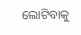ଲୋଟିବାକୁ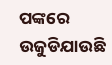ପଙ୍କରେ
ଉଜୁଡିଯାଉଛି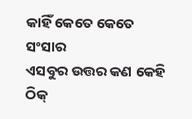କାହିଁ କେତେ କେତେ ସଂସାର
ଏସବୁର ଉତ୍ତର କଣ କେହି
ଠିକ୍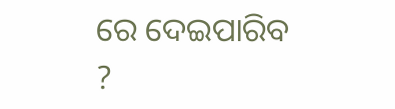ରେ ଦେଇପାରିବ ?